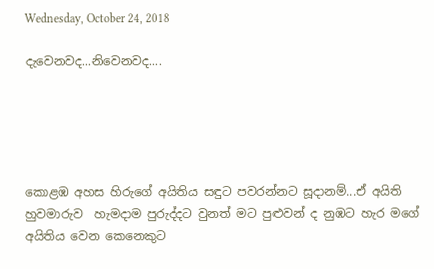Wednesday, October 24, 2018

දැවෙනවද...නිවෙනවද....





කොළඹ අහස හිරුගේ අයිතිය සඳුට පවරන්නට සූදානම්...ඒ අයිති හුවමාරුව  හැමදාම පුරුද්දට වුනත් මට පුළුවන් ද නුඹට හැර මගේ අයිතිය වෙන කෙනෙකුට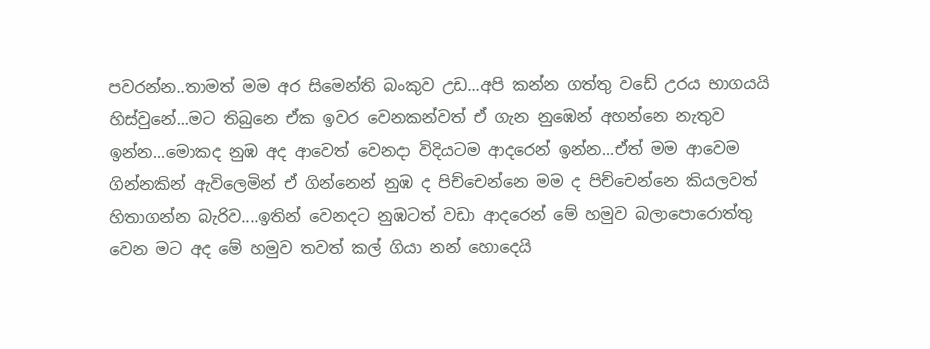පවරන්න..තාමත් මම අර සිමෙන්ති බංකුව උඩ...අපි කන්න ගත්තු වඩේ උරය භාගයයි හිස්වුනේ...මට තිබුනෙ ඒක ඉවර වෙනකන්වත් ඒ ගැන නුඹෙන් අහන්නෙ නැතුව ඉන්න...මොකද නුඹ අද ආවෙත් වෙනදා විදියටම ආදරෙන් ඉන්න...ඒත් මම ආවෙම ගින්නකින් ඇවිලෙමින් ඒ ගින්නෙන් නුඹ ද පිච්චෙන්නෙ මම ද පිච්චෙන්නෙ කියලවත් හිතාගන්න බැරිව....ඉතින් වෙනදට නුඹටත් වඩා ආදරෙන් මේ හමුව බලාපොරොත්තු වෙන මට අද මේ හමුව තවත් කල් ගියා නන් හොදෙයි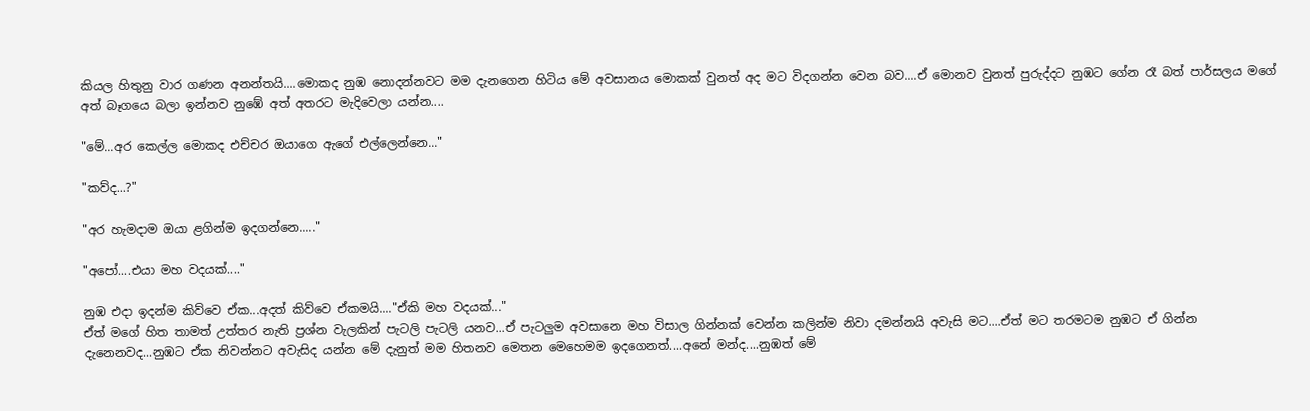කියල හිතුනු වාර ගණන අනන්තයි....මොකද නුඹ නොදන්නවට මම දැනගෙන හිටිය මේ අවසානය මොකක් වුනත් අද මට විදගන්න වෙන බව....ඒ මොනව වුනත් පුරුද්දට නුඹට ගේන රෑ බත් පාර්සලය මගේ අත් බෑගයෙ බලා ඉන්නව නුඹේ අත් අතරට මැදිවෙලා යන්න....

"මේ...අර කෙල්ල මොකද එච්චර ඔයාගෙ ඇගේ එල්ලෙන්නෙ..."

"කව්ද...?"

"අර හැමදාම ඔයා ළගින්ම ඉදගන්නෙ....."

"අපෝ....එයා මහ වදයක්...."

නුඹ එදා ඉදන්ම කිව්වෙ ඒක...අදත් කිව්වෙ ඒකමයි...."ඒකි මහ වදයක්..."
ඒත් මගේ හිත තාමත් උත්තර නැති ප්‍රශ්න වැලකින් පැටලි පැටලි යනව...ඒ පැටලුම අවසානෙ මහ විසාල ගින්නක් වෙන්න කලින්ම නිවා දමන්නයි අවැසි මට....ඒත් මට තරමටම නුඹට ඒ ගින්න දැනෙනවද...නුඹට ඒක නිවන්නට අවැසිද යන්න මේ දැනුත් මම හිතනව මෙතන මෙහෙමම ඉදගෙනත්....අනේ මන්ද....නුඹත් මේ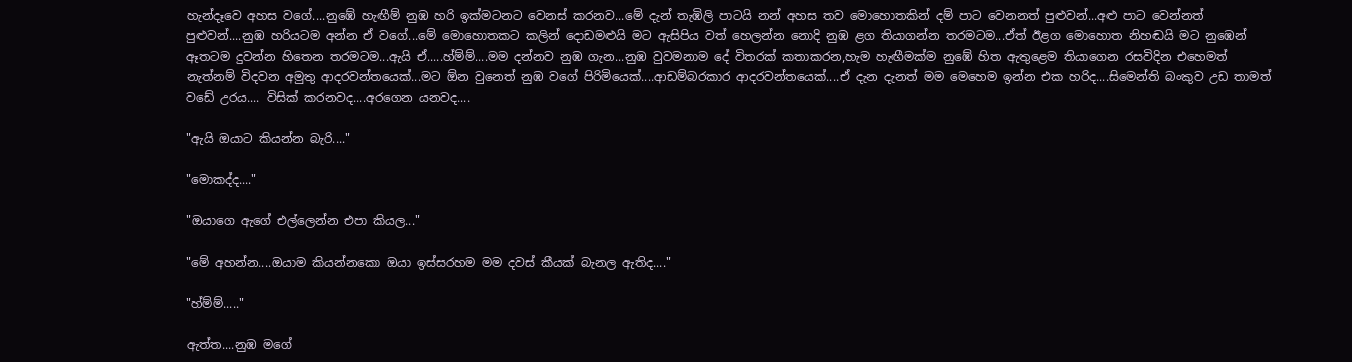හැන්දෑවෙ අහස වගේ....නුඹේ හැඟීම් නුඹ හරි ඉක්මටනට වෙනස් කරනව...මේ දැන් තැඹිලි පාටයි නන් අහස තව මොහොතකින් දම් පාට වෙනනත් පුළුවන්...අළු පාට වෙන්නත් පුළුවන්....නුඹ හරියටම අන්න ඒ වගේ...මේ මොහොතකට කලින් දොඩමළුයි මට ඇසිපිය වත් හෙලන්න නොදි නුඹ ළග තියාගන්න තරමටම...ඒත් ඊළග මොහොත නිහඬයි මට නුඹෙන් ඈතටම දුවන්න හිතෙන තරමටම...ඇයි ඒ.....හ්ම්ම්....මම දන්නව නුඹ ගැන...නුඹ වුවමනාම දේ විතරක් කතාකරන,හැම හැඟීමක්ම නුඹේ හිත ඇතුළෙම තියාගෙන රසවිදින එහෙමත් නැත්නම් විදවන අමුතු ආදරවන්තයෙක්...මට ඕන වුනෙත් නුඹ වගේ පිරිමියෙක්....ආඩම්බරකාර ආදරවන්තයෙක්....ඒ දැන දැනත් මම මෙහෙම ඉන්න එක හරිද....සිමෙන්ති බංකුව උඩ තාමත් වඩේ උරය.... විසික් කරනවද....අරගෙන යනවද....

"ඇයි ඔයාට කියන්න බැරි...."

"මොකද්ද...."

"ඔයාගෙ ඇගේ එල්ලෙන්න එපා කියල..."

"මේ අහන්න....ඔයාම කියන්නකො ඔයා ඉස්සරහම මම දවස් කීයක් බැනල ඇතිද...."

"හ්ම්ම්....."

ඇත්ත....නුඹ මගේ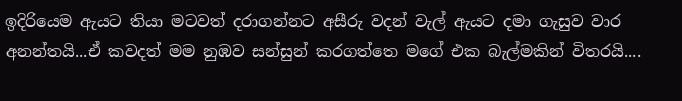ඉදිරියෙම ඇයට තියා මටවත් දරාගන්නට අසීරු වදන් වැල් ඇයට දමා ගැසුව වාර අනන්තයි...ඒ කවදත් මම නුඹව සන්සුන් කරගත්තෙ මගේ එක බැල්මකින් විතරයි....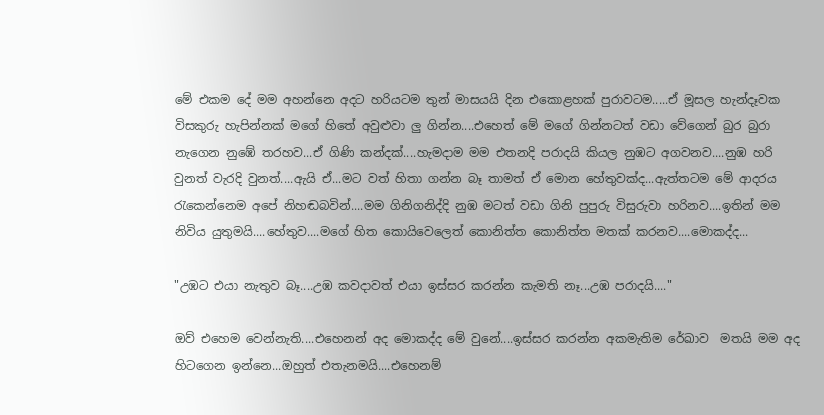මේ එකම දේ මම අහන්නෙ අදට හරියටම තුන් මාසයයි දින එකොළහක් පුරාවටම.....ඒ මූසල හැන්දෑවක විසකුරු හැපින්නක් මගේ හිතේ අවුළුවා ලු ගින්න....එහෙත් මේ මගේ ගින්නටත් වඩා වේගෙන් බුර බුරා නැගෙන නුඹේ තරහව...ඒ ගිණි කන්දක්....හැමදාම මම එතනදි පරාදයි කියල නුඹට අගවනව....නුඹ හරි වුනත් වැරදි වුනත්....ඇයි ඒ...මට වත් හිතා ගන්න බෑ තාමත් ඒ මොන හේතුවක්ද...ඇත්තටම මේ ආදරය රැකෙන්නෙම අපේ නිහඬබවින්....මම ගිනිගනිද්දි නුඹ මටත් වඩා ගිනි පුපුරු විසුරුවා හරිනව....ඉතින් මම නිවිය යුතුමයි....හේතුව....මගේ හිත කොයිවෙලෙත් කොනිත්ත කොනිත්ත මතක් කරනව....මොකද්ද...

"උඹට එයා නැතුව බෑ....උඹ කවදාවත් එයා ඉස්සර කරන්න කැමති නෑ...උඹ පරාදයි...."

ඔව් එහෙම වෙන්නැති....එහෙනන් අද මොකද්ද මේ වුනේ....ඉස්සර කරන්න අකමැතිම රේඛාව  මතයි මම අද හිටගෙන ඉන්නෙ...ඔහුත් එතැනමයි....එහෙනම්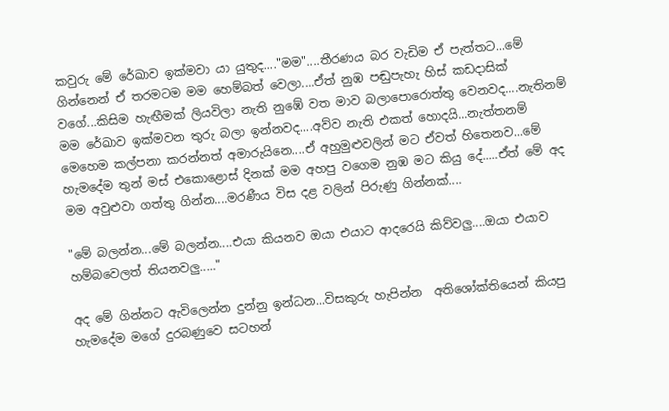කවුරු මේ රේඛාව ඉක්මවා යා යුතුද...."මම"....තීරණය බර වැඩිම ඒ පැත්තට...මේ ගින්නෙන් ඒ තරමටම මම හෙම්බත් වෙලා....ඒත් නුඹ පඬුපැහැ හිස් කඩදාසික් වගේ...කිසිම හැඟීමක් ලියවිලා නැති නුඹේ වත මාව බලාපොරොත්තු වෙනවද....නැතිනම් මම රේඛාව ඉක්මවන තුරු බලා ඉන්නවද....අව්ව නැති එකත් හොදයි...නැත්තනම් මෙහෙම කල්පනා කරන්නත් අමාරුයිනෙ....ඒ අහුමුළුවලින් මට ඒවත් හිතෙනව...මේ හැමදේම තුන් මස් එකොළොස් දිනක් මම අහපු වගෙම නුඹ මට කියු දේ.....ඒත් මේ අද මම අවුළුවා ගත්තු ගින්න....මරණීය විස දළ වලින් පිරුණු ගින්නක්....

"මේ බලන්න...මේ බලන්න....එයා කියනව ඔයා එයාට ආදරෙයි කිව්වලු....ඔයා එයාව හම්බවෙලත් තියනවලු....."

අද මේ ගින්නට ඇවිලෙන්න දුන්නු ඉන්ධන...විසකුරු හැපින්න  අතිශෝක්තියෙන් කියපු හැමදේම මගේ දුරබණුවෙ සටහන්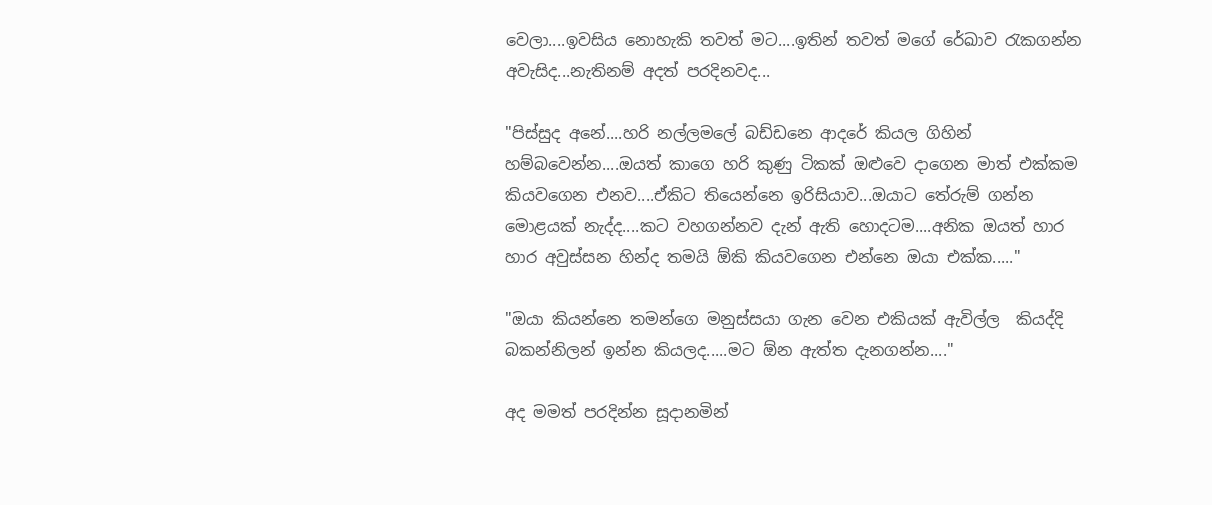වෙලා....ඉවසිය නොහැකි තවත් මට....ඉතින් තවත් මගේ රේඛාව රැකගන්න අවැසිද...නැතිනම් අදත් පරදිනවද...

"පිස්සුද අනේ....හරි නල්ලමලේ බඩ්ඩනෙ ආදරේ කියල ගිහින් හම්බවෙන්න....ඔයත් කාගෙ හරි කුණු ටිකක් ඔළුවෙ දාගෙන මාත් එක්කම කියවගෙන එනව....ඒකිට තියෙන්නෙ ඉරිසියාව...ඔයාට තේරුම් ගන්න මොළයක් නැද්ද....කට වහගන්නව දැන් ඇති හොදටම....අනික ඔයත් හාර හාර අවුස්සන හින්ද තමයි ඕකි කියවගෙන එන්නෙ ඔයා එක්ක....."

"ඔයා කියන්නෙ තමන්ගෙ මනුස්සයා ගැන වෙන එකියක් ඇවිල්ල  කියද්දි බකන්නිලන් ඉන්න කියලද.....මට ඕන ඇත්ත දැනගන්න...."

අද මමත් පරදින්න සූදානමින්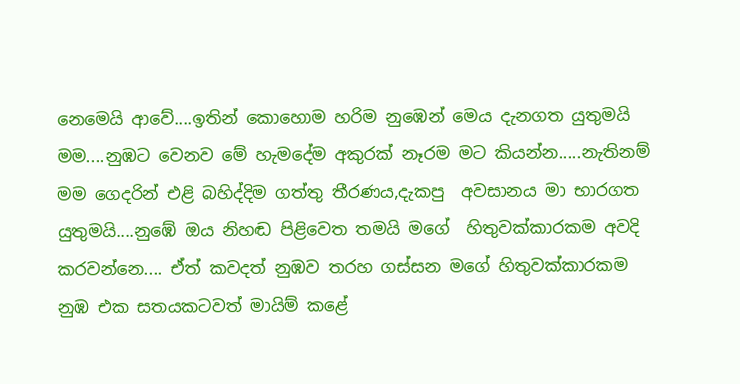නෙමෙයි ආවේ....ඉතින් කොහොම හරිම නුඹෙන් මෙය දැනගත යුතුමයි මම....නුඹට වෙනව මේ හැමදේම අකුරක් නෑරම මට කියන්න.....නැතිනම් මම ගෙදරින් එළි බහිද්දිම ගත්තු තීරණය,දැකපු  අවසානය මා භාරගත යුතුමයි....නුඹේ ඔය නිහඬ පිළිවෙත තමයි මගේ  හිතුවක්කාරකම අවදි කරවන්නෙ.... ඒත් කවදත් නුඹව තරහ ගස්සන මගේ හිතුවක්කාරකම නුඹ එක සතයකටවත් මායිම් කළේ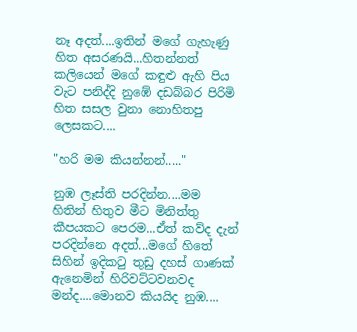නෑ අදත්....ඉතින් මගේ ගැහැණු හිත අසරණයි...හිතන්නත් කලියෙන් මගේ කඳුළු ඇහි පිය වැට පනිද්දි නුඹේ දඩබ්බර පිරිමි හිත සසල වුනා නොහිතපු ලෙසකට....

"හරි මම කියන්නන්....."

නුඹ ලෑස්ති පරදින්න....මම හිතින් හිතුව මීට මිනිත්තු කීපයකට පෙරම...ඒත් කව්ද දැන් පරදින්නෙ අදත්...මගේ හිතේ සිහින් ඉදිකටු තුඩු දහස් ගාණක් ඇනෙමින් හිරිවට්ටවනවද මන්ද....මොනව කියයිද නුඹ....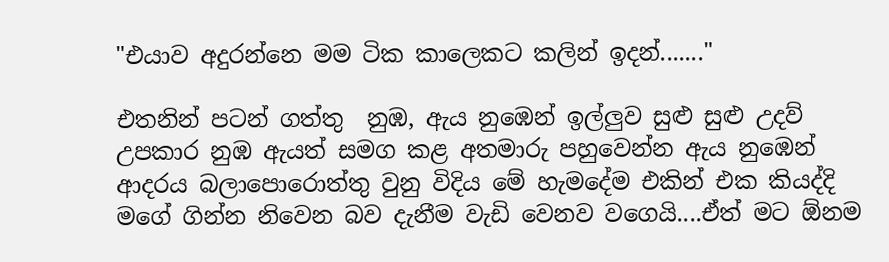"එයාව අදුරන්නෙ මම ටික කාලෙකට කලින් ඉදන්......."

එතනින් පටන් ගත්තු  නුඹ, ඇය නුඹෙන් ඉල්ලුව සුළු සුළු උදව් උපකාර නුඹ ඇයත් සමග කළ අතමාරු පහුවෙන්න ඇය නුඹෙන් ආදරය බලාපොරොත්තු වුනු විදිය මේ හැමදේම එකින් එක කියද්දි මගේ ගින්න නිවෙන බව දැනීම වැඩි වෙනව වගෙයි....ඒත් මට ඕනම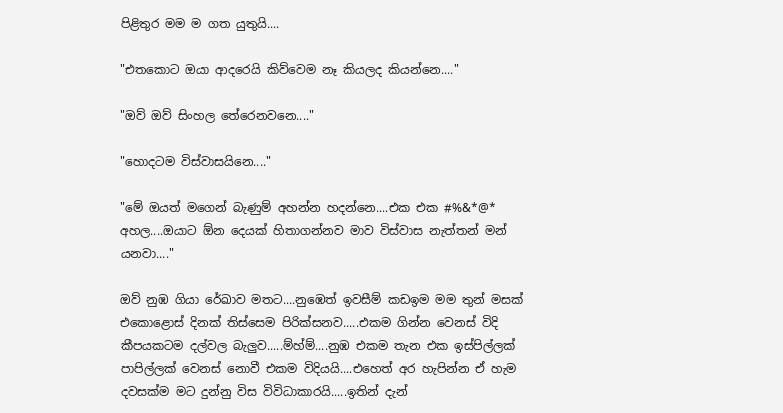පිළිතුර මම ම ගත යුතුයි....

"එතකොට ඔයා ආදරෙයි කිව්වෙම නෑ කියලද කියන්නෙ...."

"ඔව් ඔව් සිංහල තේරෙනවනෙ...."

"හොදටම විස්වාසයිනෙ...."

"මේ ඔයත් මගෙන් බැණුම් අහන්න හදන්නෙ....එක එක #%&*@* අහල....ඔයාට ඕන දෙයක් හිතාගන්නව මාව විස්වාස නැත්තන් මන් යනවා...."

ඔව් නුඹ ගියා රේඛාව මතට....නුඹෙත් ඉවසීම් කඩඉම මම තුන් මසක් එකොළොස් දිනක් තිස්සෙම පිරික්සනව.....එකම ගින්න වෙනස් විදි කීපයකටම දල්වල බැලුව.....ම්හ්ම්....නුඹ එකම තැන එක ඉස්පිල්ලක් පාපිල්ලක් වෙනස් නොවී එකම විදියයි....එහෙත් අර හැපින්න ඒ හැම දවසක්ම මට දුන්නු විස විවිධාකාරයි.....ඉතින් දැන්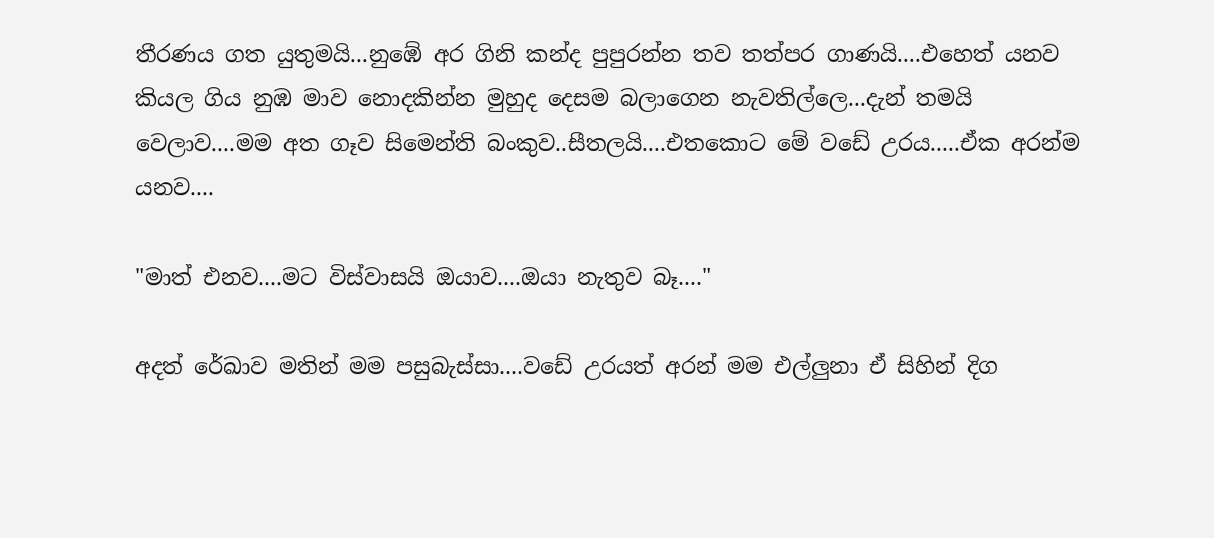තීරණය ගත යුතුමයි...නුඹේ අර ගිනි කන්ද පුපුරන්න තව තත්පර ගාණයි....එහෙත් යනව කියල ගිය නුඹ මාව නොදකින්න මුහුද දෙසම බලාගෙන නැවතිල්ලෙ...දැන් තමයි වෙලාව....මම අත ගෑව සිමෙන්ති බංකුව..සීතලයි....එතකොට මේ වඩේ උරය.....ඒක අරන්ම යනව....

"මාත් එනව....මට විස්වාසයි ඔයාව....ඔයා නැතුව බෑ...."

අදත් රේඛාව මතින් මම පසුබැස්සා....වඩේ උරයත් අරන් මම එල්ලුනා ඒ සිහින් දිග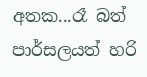අතක...රෑ බත් පාර්සලයත් හරි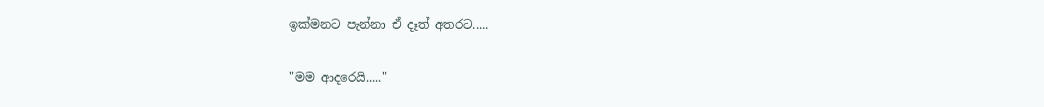ඉක්මනට පැන්නා ඒ දෑත් අතරට.....

"මම ආදරෙයි....."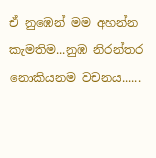ඒ නුඹෙන් මම අහන්න කැමතිම...නුඹ නිරන්තර නොකියනම වචනය......